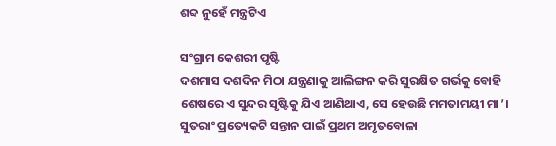ଶବ୍ଦ ନୁହେଁ ମନ୍ତ୍ରଟିଏ

ସଂଗ୍ରାମ କେଶରୀ ପୃଷ୍ଟି
ଦଶମାସ ଦଶଦିନ ମିଠା ଯନ୍ତ୍ରଣାକୁ ଆଲିଙ୍ଗନ କରି ସୁରକ୍ଷିତ ଗର୍ଭକୁ ବୋହି ଶେଷରେ ଏ ସୁନ୍ଦର ସୃଷ୍ଟିକୁ ଯିଏ ଆଣିଥାଏ, ସେ ହେଉଛି ମମତାମୟୀ ମା’। ସୁତରାଂ ପ୍ରତ୍ୟେକଟି ସନ୍ତାନ ପାଇଁ ପ୍ରଥମ ଅମୃତବୋଳା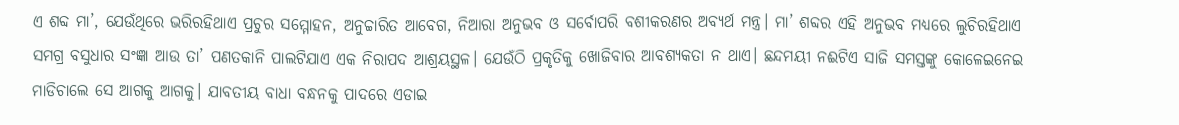ଏ ଶବ୍ଦ ମା’, ଯେଉଁଥିରେ ଭରିରହିଥାଏ ପ୍ରଚୁର ସମ୍ମୋହନ, ଅନୁଚ୍ଚାରିତ ଆବେଗ, ନିଆରା ଅନୁଭବ ଓ ସର୍ବୋପରି ବଶୀକରଣର ଅବ୍ୟର୍ଥ ମନ୍ତ୍ର। ମା’ ଶବ୍ଦର ଏହି ଅନୁଭବ ମଧ୍ୟରେ ଲୁଚିରହିଥାଏ ସମଗ୍ର ବସୁଧାର ସଂଜ୍ଞା ଆଉ ତା’ ପଣତକାନି ପାଲଟିଯାଏ ଏକ ନିରାପଦ ଆଶ୍ରୟସ୍ଥଳ। ଯେଉଁଠି ପ୍ରକୃତିକୁ ଖୋଜିବାର ଆବଶ୍ୟକତା ନ ଥାଏ। ଛନ୍ଦମୟୀ ନଈଟିଏ ସାଜି ସମସ୍ତଙ୍କୁ କୋଳେଇନେଇ ମାଡିଚାଲେ ସେ ଆଗକୁ ଆଗକୁ। ଯାବତୀୟ ବାଧା ବନ୍ଧନକୁ ପାଦରେ ଏଡାଇ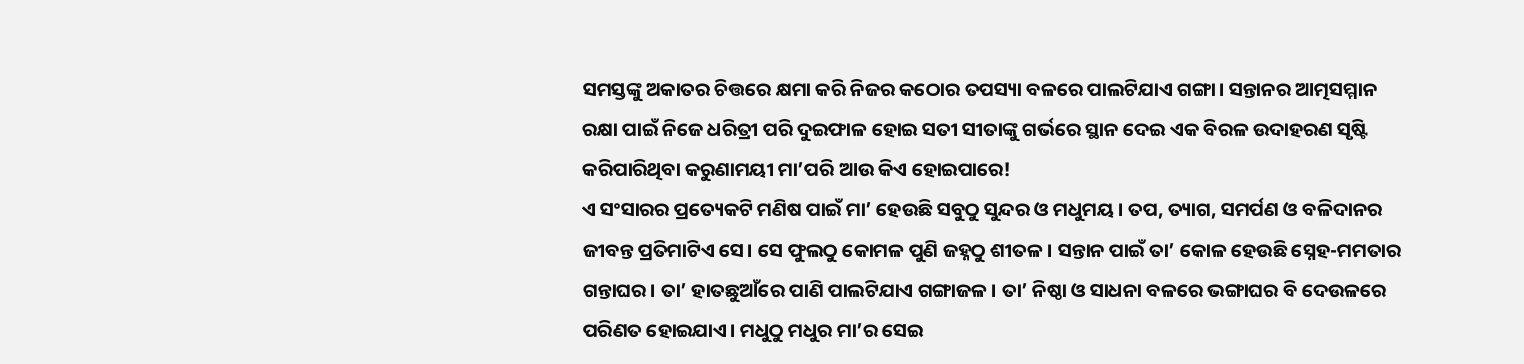ସମସ୍ତଙ୍କୁ ଅକାତର ଚିତ୍ତରେ କ୍ଷମା କରି ନିଜର କଠୋର ତପସ୍ୟା ବଳରେ ପାଲଟିଯାଏ ଗଙ୍ଗା। ସନ୍ତାନର ଆତ୍ମସମ୍ମାନ ରକ୍ଷା ପାଇଁ ନିଜେ ଧରିତ୍ରୀ ପରି ଦୁଇଫାଳ ହୋଇ ସତୀ ସୀତାଙ୍କୁ ଗର୍ଭରେ ସ୍ଥାନ ଦେଇ ଏକ ବିରଳ ଉଦାହରଣ ସୃଷ୍ଟି କରିପାରିଥିବା କରୁଣାମୟୀ ମା’ପରି ଆଉ କିଏ ହୋଇପାରେ!
ଏ ସଂସାରର ପ୍ରତ୍ୟେକଟି ମଣିଷ ପାଇଁ ମା’ ହେଉଛି ସବୁଠୁ ସୁନ୍ଦର ଓ ମଧୁମୟ। ତପ, ତ୍ୟାଗ, ସମର୍ପଣ ଓ ବଳିଦାନର ଜୀବନ୍ତ ପ୍ରତିମାଟିଏ ସେ। ସେ ଫୁଲଠୁ କୋମଳ ପୁଣି ଜହ୍ନଠୁ ଶୀତଳ। ସନ୍ତାନ ପାଇଁ ତା’ କୋଳ ହେଉଛି ସ୍ନେହ-ମମତାର ଗନ୍ତାଘର। ତା’ ହାତଛୁଆଁରେ ପାଣି ପାଲଟିଯାଏ ଗଙ୍ଗାଜଳ। ତା’ ନିଷ୍ଠା ଓ ସାଧନା ବଳରେ ଭଙ୍ଗାଘର ବି ଦେଉଳରେ ପରିଣତ ହୋଇଯାଏ। ମଧୁଠୁ ମଧୁର ମା’ର ସେଇ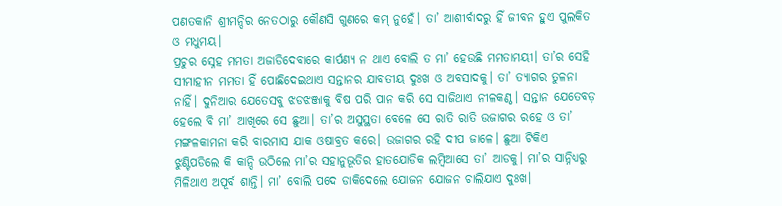ପଣତକାନି ଶ୍ରୀମନ୍ଦିର ନେତଠାରୁ କୌଣସି ଗୁଣରେ କମ୍‌ ନୁହେଁ। ତା’ ଆଶୀର୍ବାଦରୁ ହିଁ ଜୀବନ ହୁଏ ପୁଲକିତ ଓ ମଧୁମୟ।
ପ୍ରଚୁର ସ୍ନେହ ମମତା ଅଜାଡିଦେବାରେ କାର୍ପଣ୍ୟ ନ ଥାଏ ବୋଲି ତ ମା’ ହେଉଛି ମମତାମୟୀ। ତା’ର ସେହି ସୀମାହୀନ ମମତା ହିଁ ପୋଛିଦେଇଥାଏ ସନ୍ତାନର ଯାବତୀୟ ଦୁଃଖ ଓ ଅବସାଦକୁ। ତା’ ତ୍ୟାଗର ତୁଳନା ନାହିଁ। ଦୁନିଆର ଯେତେସବୁ ଝଡଝଞ୍ଜାକୁ ବିଷ ପରି ପାନ କରି ସେ ସାଜିଥାଏ ନୀଳକଣ୍ଠ। ସନ୍ତାନ ଯେତେବଡ଼ ହେଲେ ବି ମା’ ଆଖିରେ ସେ ଛୁଆ। ତା’ର ଅସୁସ୍ଥତା ବେଳେ ସେ ରାତି ରାତି ଉଜାଗର ରହେ ଓ ତା’ ମଙ୍ଗଳକାମନା କରି ବାରମାସ ଯାକ ଓଷାବ୍ରତ କରେ। ଉଜାଗର ରହି ଦୀପ ଜାଳେ। ଛୁଆ ଟିକିଏ ଝୁଣ୍ଟିପଡିଲେ କି କାନ୍ଦି ଉଠିଲେ ମା’ର ସହାନୁଭୂତିର ହାତଯୋଡିକ ଲମ୍ବିଆସେ ତା’ ଆଡକୁ। ମା’ର ସାନ୍ନିଧ୍ୟରୁ ମିଳିଥାଏ ଅପୂର୍ବ ଶାନ୍ତି। ମା’ ବୋଲି ପଦେ ଡାକିଦେଲେ ଯୋଜନ ଯୋଜନ ଚାଲିଯାଏ ଦୁଃଖ।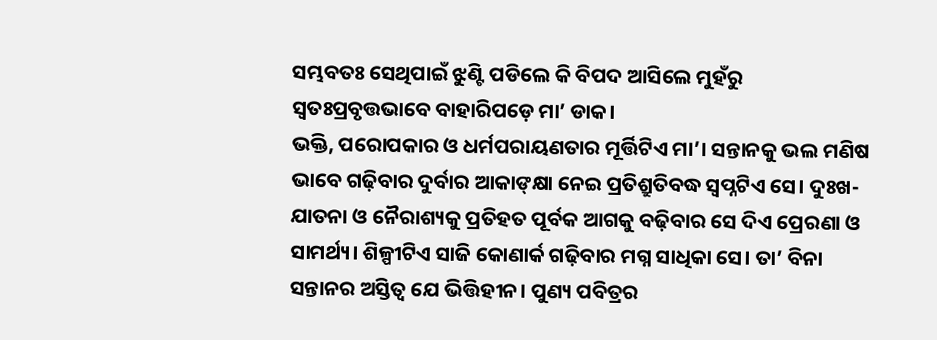ସମ୍ଭବତଃ ସେଥିପାଇଁ ଝୁଣ୍ଟି ପଡିଲେ କି ବିପଦ ଆସିଲେ ମୁହଁରୁ ସ୍ବତଃପ୍ରବୃତ୍ତଭାବେ ବାହାରିପଡ଼େ ମା’ ଡାକ।
ଭକ୍ତି, ପରୋପକାର ଓ ଧର୍ମପରାୟଣତାର ମୂର୍ତ୍ତିଟିଏ ମା’। ସନ୍ତାନକୁ ଭଲ ମଣିଷ ଭାବେ ଗଢ଼ିବାର ଦୁର୍ବାର ଆକାଙ୍‌କ୍ଷା ନେଇ ପ୍ରତିଶ୍ରୁତିବଦ୍ଧ ସ୍ବପ୍ନଟିଏ ସେ। ଦୁଃଖ-ଯାତନା ଓ ନୈରାଶ୍ୟକୁ ପ୍ରତିହତ ପୂର୍ବକ ଆଗକୁ ବଢ଼ିବାର ସେ ଦିଏ ପ୍ରେରଣା ଓ ସାମର୍ଥ୍ୟ। ଶିଳ୍ପୀଟିଏ ସାଜି କୋଣାର୍କ ଗଢ଼ିବାର ମଗ୍ନ ସାଧିକା ସେ। ତା’ ବିନା ସନ୍ତାନର ଅସ୍ତିତ୍ୱ ଯେ ଭିତ୍ତିହୀନ। ପୁଣ୍ୟ ପବିତ୍ରର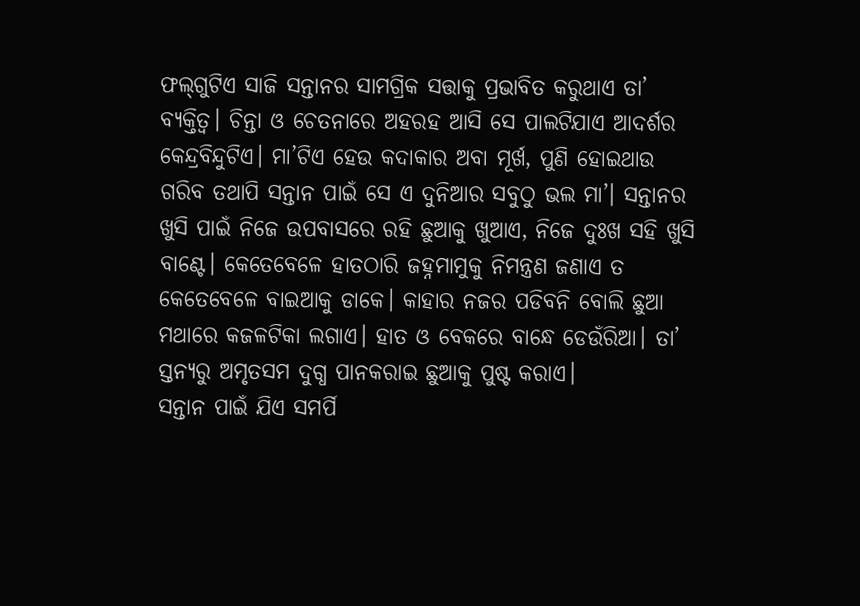ଫଲ୍‌ଗୁଟିଏ ସାଜି ସନ୍ତାନର ସାମଗ୍ରିକ ସତ୍ତାକୁ ପ୍ରଭାବିତ କରୁଥାଏ ତା’ ବ୍ୟକ୍ତିତ୍ୱ। ଚିନ୍ତା ଓ ଚେତନାରେ ଅହରହ ଆସି ସେ ପାଲଟିଯାଏ ଆଦର୍ଶର କେନ୍ଦ୍ରବିନ୍ଦୁଟିଏ। ମା’ଟିଏ ହେଉ କଦାକାର ଅବା ମୂର୍ଖ, ପୁଣି ହୋଇଥାଉ ଗରିବ ତଥାପି ସନ୍ତାନ ପାଇଁ ସେ ଏ ଦୁନିଆର ସବୁଠୁ ଭଲ ମା’। ସନ୍ତାନର ଖୁସି ପାଇଁ ନିଜେ ଉପବାସରେ ରହି ଛୁଆକୁ ଖୁଆଏ, ନିଜେ ଦୁଃଖ ସହି ଖୁସି ବାଣ୍ଟେ। କେତେବେଳେ ହାତଠାରି ଜହ୍ନମାମୁକୁ ନିମନ୍ତ୍ରଣ ଜଣାଏ ତ କେତେବେଳେ ବାଇଆକୁ ଡାକେ। କାହାର ନଜର ପଡିବନି ବୋଲି ଛୁଆ ମଥାରେ କଜଳଟିକା ଲଗାଏ। ହାତ ଓ ବେକରେ ବାନ୍ଧେ ଡେଉଁରିଆ। ତା’ ସ୍ତନ୍ୟରୁ ଅମୃତସମ ଦୁଗ୍ଧ ପାନକରାଇ ଛୁଆକୁ ପୁଷ୍ଟ କରାଏ।
ସନ୍ତାନ ପାଇଁ ଯିଏ ସମର୍ପି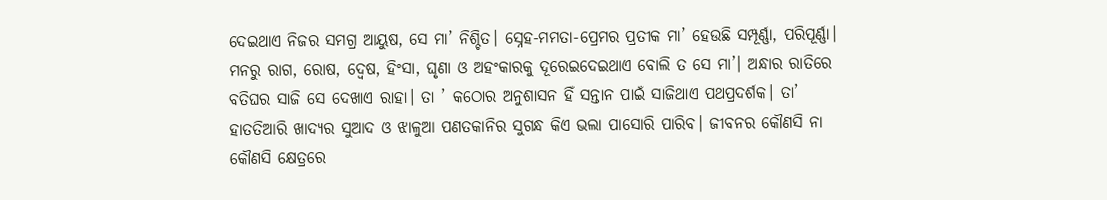ଦେଇଥାଏ ନିଜର ସମଗ୍ର ଆୟୁଷ, ସେ ମା’ ନିଶ୍ଚିତ। ସ୍ନେହ-ମମତା-ପ୍ରେମର ପ୍ରତୀକ ମା’ ହେଉଛି ସମ୍ପୂର୍ଣ୍ଣା, ପରିପୂର୍ଣ୍ଣା। ମନରୁ ରାଗ, ରୋଷ, ଦ୍ୱେଷ, ହିଂସା, ଘୃଣା ଓ ଅହଂକାରକୁ ଦୂରେଇଦେଇଥାଏ ବୋଲି ତ ସେ ମା’। ଅନ୍ଧାର ରାତିରେ ବତିଘର ସାଜି ସେ ଦେଖାଏ ରାହା। ତା ’ କଠୋର ଅନୁଶାସନ ହିଁ ସନ୍ତାନ ପାଇଁ ସାଜିଥାଏ ପଥପ୍ରଦର୍ଶକ। ତା’ ହାତତିଆରି ଖାଦ୍ୟର ସୁଆଦ ଓ ଝାଳୁଆ ପଣତକାନିର ସୁଗନ୍ଧ କିଏ ଭଲା ପାସୋରି ପାରିବ। ଜୀବନର କୌଣସି ନା କୌଣସି କ୍ଷେତ୍ରରେ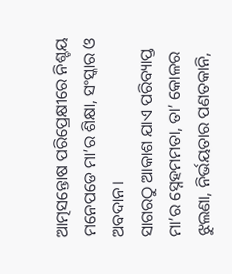ଆତ୍ମସନ୍ତୋଷ ପରିପ୍ରେକ୍ଷୀରେ ନିଶ୍ଚୟ ମନେପଡେ ମା’ର ଶିକ୍ଷା, ସଂସ୍କାର ଓ ଅବଦାନ।
ସାଗରଠୁ ଆକାଶ ଯାଏ ପରିବ୍ୟାପ୍ତ ମା’ର ସ୍ନେହମମତା, ତା’ କୋଳର ଝୁଲଣା, ନିର୍ଭୟତାର ପଣତକାନି,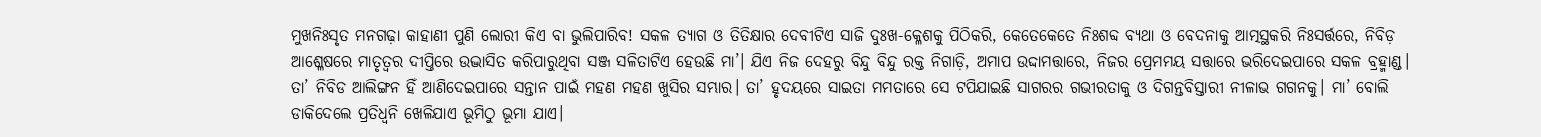ମୁଖନିଃସୃତ ମନଗଢ଼ା କାହାଣୀ ପୁଣି ଲୋରୀ କିଏ ବା ଭୁଲିପାରିବ! ସକଳ ତ୍ୟାଗ ଓ ତିତିକ୍ଷାର ଦେବୀଟିଏ ସାଜି ଦୁଃଖ-କ୍ଳେଶକୁ ପିଠିକରି, କେତେକେତେ ନିଃଶବ୍ଦ ବ୍ୟଥା ଓ ବେଦନାକୁ ଆତ୍ମସ୍ଥକରି ନିଃସର୍ତ୍ତରେ, ନିବିଡ଼ ଆଶ୍ଳେଷରେ ମାତୃତ୍ୱର ଦୀପ୍ତିରେ ଉଦ୍ଭାସିତ କରିପାରୁଥିବା ସଞ୍ଜ ସଳିତାଟିଏ ହେଉଛି ମା’। ଯିଏ ନିଜ ଦେହରୁ ବିନ୍ଦୁ ବିନ୍ଦୁ ରକ୍ତ ନିଗାଡ଼ି, ଅମାପ ଉଦ୍ଦାମତ୍ତାରେ, ନିଜର ପ୍ରେମମୟ ସତ୍ତାରେ ଭରିଦେଇପାରେ ସକଳ ବ୍ରହ୍ମାଣ୍ଡ। ତା’ ନିବିଡ ଆଲିଙ୍ଗନ ହିଁ ଆଣିଦେଇପାରେ ସନ୍ତାନ ପାଇଁ ମହଣ ମହଣ ଖୁସିର ସମ୍ଭାର। ତା’ ହୃଦୟରେ ସାଇତା ମମତାରେ ସେ ଟପିଯାଇଛି ସାଗରର ଗଭୀରତାକୁ ଓ ଦିଗନ୍ତବିସ୍ତାରୀ ନୀଳାଭ ଗଗନକୁ। ମା’ ବୋଲି ଡାକିଦେଲେ ପ୍ରତିଧ୍ୱନି ଖେଳିଯାଏ ଭୂମିଠୁ ଭୂମା ଯାଏ।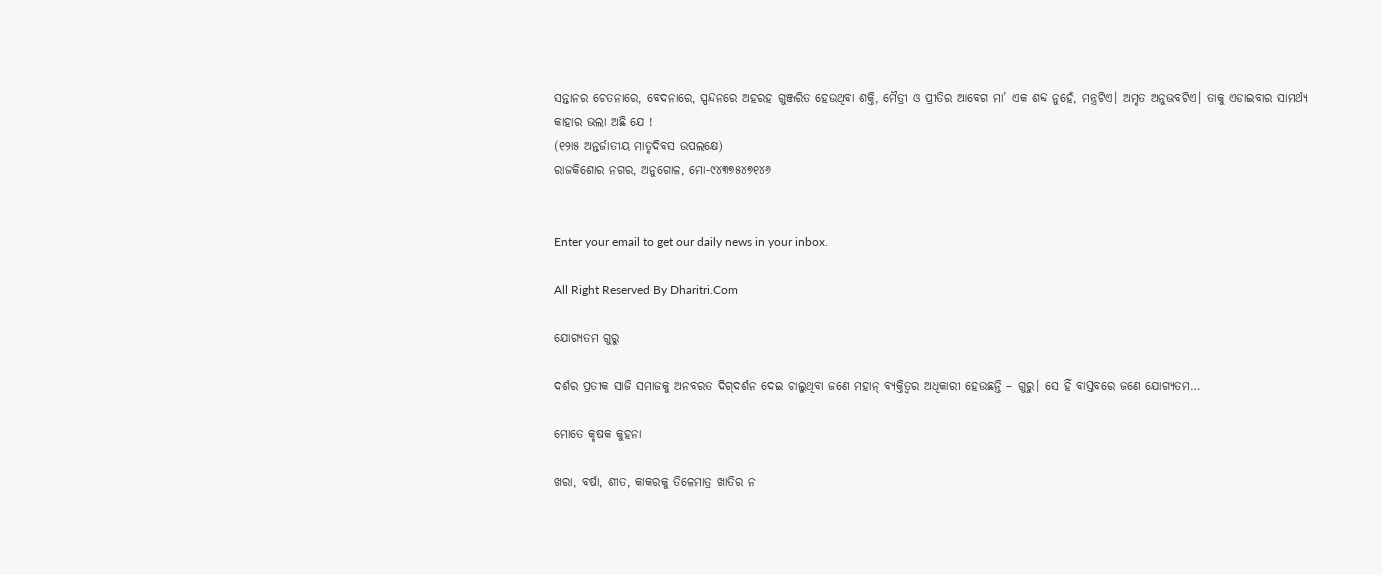ସନ୍ତାନର ଚେତନାରେ, ବେଦନାରେ, ସ୍ପନ୍ଦନରେ ଅହରହ ଗୁଞ୍ଜରିତ ହେଉଥିବା ଶକ୍ତି, ମୈତ୍ରୀ ଓ ପ୍ରୀତିର ଆବେଗ ମା’ ଏକ ଶବ୍ଦ ନୁହେଁ, ମନ୍ତ୍ରଟିଏ। ଅମୃତ ଅନୁଭବଟିଏ। ତାକୁ ଏଡାଇବାର ସାମର୍ଥ୍ୟ କାହାର ଭଲା ଅଛି ଯେ !
(୧୨ା୫ ଅନ୍ତର୍ଜାତୀୟ ମାତୃଦିବସ ଉପଲକ୍ଷେ)
ରାଜକିଶୋର ନଗର, ଅନୁଗୋଳ, ମୋ-୯୪୩୭୫୪୭୧୪୬


Enter your email to get our daily news in your inbox.

All Right Reserved By Dharitri.Com

ଯୋଗ୍ୟତମ ଗୁରୁ

ଦର୍ଶର ପ୍ରତୀକ ସାଜି ସମାଜକୁ ଅନବରତ ଦିଗ୍‌ଦର୍ଶନ ଦେଇ ଚାଲୁଥିବା ଜଣେ ମହାନ୍‌ ବ୍ୟକ୍ତିତ୍ୱର ଅଧିକାରୀ ହେଉଛନ୍ତି – ଗୁରୁ। ସେ ହିଁ ବାସ୍ତବରେ ଜଣେ ଯୋଗ୍ୟତମ…

ମୋତେ କୃଷକ କୁହନା

ଖରା, ବର୍ଷା, ଶୀତ, କାକରକୁ ତିଳେମାତ୍ର ଖାତିର ନ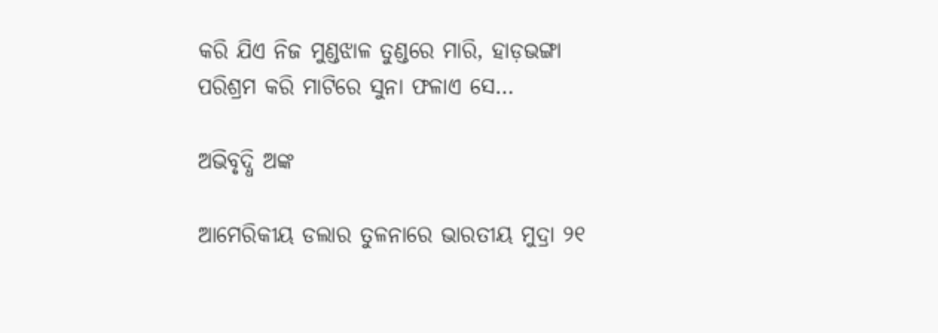କରି ଯିଏ ନିଜ ମୁଣ୍ଡଝାଳ ତୁଣ୍ଡରେ ମାରି, ହାଡ଼ଭଙ୍ଗା ପରିଶ୍ରମ କରି ମାଟିରେ ସୁନା ଫଳାଏ ସେ…

ଅଭିବୃଦ୍ଧି ଅଙ୍କ

ଆମେରିକୀୟ ଡଲାର ତୁଳନାରେ ଭାରତୀୟ ମୁଦ୍ରା ୨୧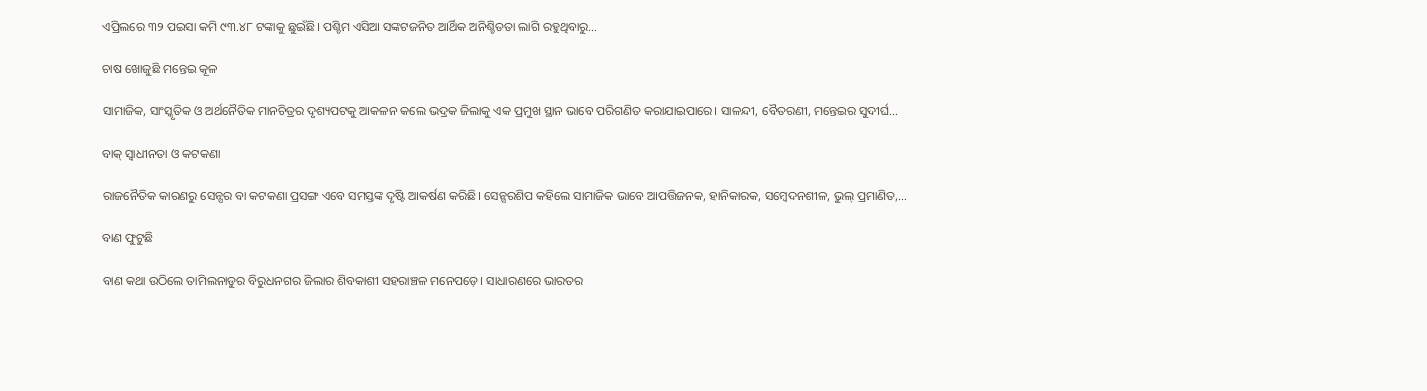ଏପ୍ରିଲରେ ୩୨ ପଇସା କମି ୯୩.୪୮ ଟଙ୍କାକୁ ଛୁଇଁଛି। ପଶ୍ଚିମ ଏସିଆ ସଙ୍କଟଜନିତ ଆର୍ଥିକ ଅନିଶ୍ଚିତତା ଲାଗି ରହୁଥିବାରୁ…

ଚାଷ ଖୋଜୁଛି ମନ୍ତେଇ କୂଳ

ସାମାଜିକ, ସାଂସ୍କୃତିକ ଓ ଅର୍ଥନୈତିକ ମାନଚିତ୍ରର ଦୃଶ୍ୟପଟକୁ ଆକଳନ କଲେ ଭଦ୍ରକ ଜିଲାକୁ ଏକ ପ୍ରମୁଖ ସ୍ଥାନ ଭାବେ ପରିଗଣିତ କରାଯାଇପାରେ। ସାଳନ୍ଦୀ, ବୈତରଣୀ, ମନ୍ତେଇର ସୁଦୀର୍ଘ…

ବାକ୍‌ ସ୍ବାଧୀନତା ଓ କଟକଣା

ରାଜନୈତିକ କାରଣରୁ ସେନ୍ସର ବା କଟକଣା ପ୍ରସଙ୍ଗ ଏବେ ସମସ୍ତଙ୍କ ଦୃଷ୍ଟି ଆକର୍ଷଣ କରିଛି। ସେନ୍ସରଶିପ କହିଲେ ସାମାଜିକ ଭାବେ ଆପତ୍ତିଜନକ, ହାନିକାରକ, ସମ୍ବେଦନଶୀଳ, ଭୁଲ୍‌ ପ୍ରମାଣିତ,…

ବାଣ ଫୁଟୁଛି

ବାଣ କଥା ଉଠିଲେ ତାମିଲନାଡୁର ବିରୁଧନଗର ଜିଲାର ଶିବକାଶୀ ସହରାଞ୍ଚଳ ମନେପଡ଼େ। ସାଧାରଣରେ ଭାରତର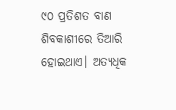୯୦ ପ୍ରତିଶତ ବାଣ ଶିବକାଶୀରେ ତିଆରି ହୋଇଥାଏ। ଅତ୍ୟଧିକ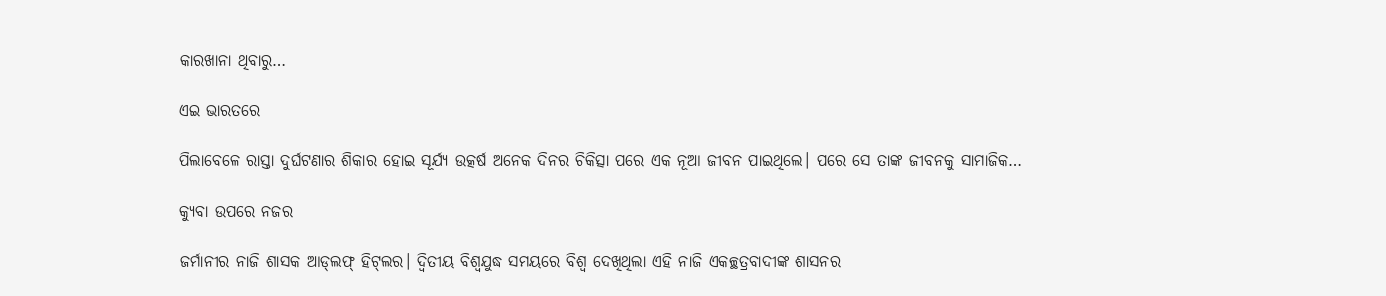କାରଖାନା ଥିବାରୁ…

ଏଇ ଭାରତରେ

ପିଲାବେଳେ ରାସ୍ତା ଦୁର୍ଘଟଣାର ଶିକାର ହୋଇ ସୂର୍ଯ୍ୟ ଉତ୍କର୍ଷ ଅନେକ ଦିନର ଚିକିତ୍ସା ପରେ ଏକ ନୂଆ ଜୀବନ ପାଇଥିଲେ। ପରେ ସେ ତାଙ୍କ ଜୀବନକୁ ସାମାଜିକ…

କ୍ୟୁବା ଉପରେ ନଜର

ଜର୍ମାନୀର ନାଜି ଶାସକ ଆଡ୍‌ଲଫ୍‌ ହିଟ୍‌ଲର। ଦ୍ବିତୀୟ ବିଶ୍ବଯୁଦ୍ଧ ସମୟରେ ବିଶ୍ବ ଦେଖିଥିଲା ଏହି ନାଜି ଏକଚ୍ଛତ୍ରବାଦୀଙ୍କ ଶାସନର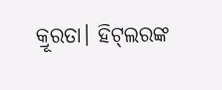କ୍ରୂରତା। ହିଟ୍‌ଲରଙ୍କ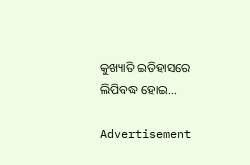କୁଖ୍ୟାତି ଇତିହାସରେ ଲିପିବଦ୍ଧ ହୋଇ…

Advertisement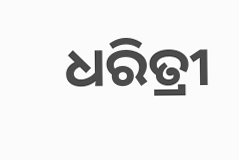ଧରିତ୍ରୀ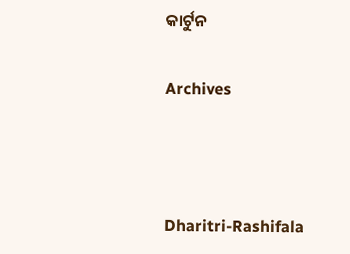କାର୍ଟୁନ

Archives



Dharitri-Rashifala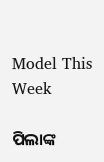Model This Week

ପିଲାଙ୍କ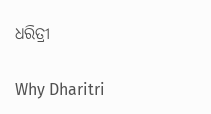ଧରିତ୍ରୀ

Why Dharitri